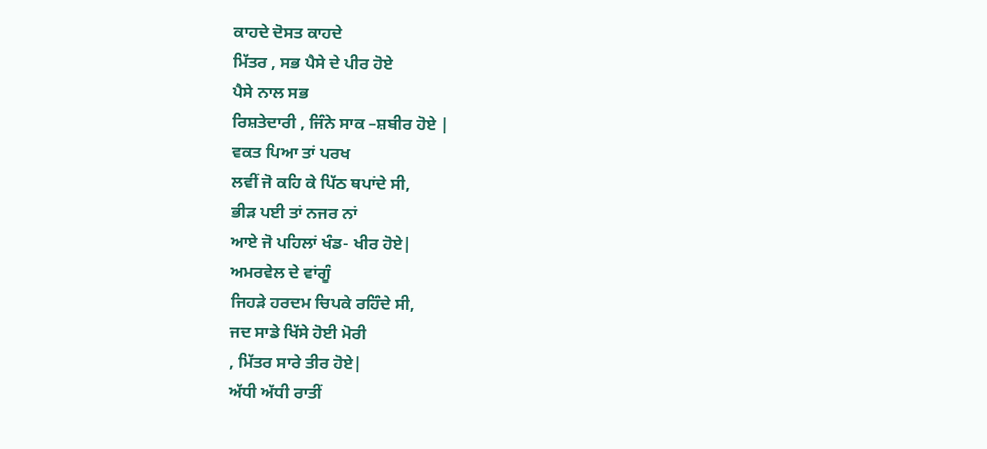ਕਾਹਦੇ ਦੋਸਤ ਕਾਹਦੇ
ਮਿੱਤਰ , ਸਭ ਪੈਸੇ ਦੇ ਪੀਰ ਹੋਏ
ਪੈਸੇ ਨਾਲ ਸਭ
ਰਿਸ਼ਤੇਦਾਰੀ , ਜਿੰਨੇ ਸਾਕ –ਸ਼ਬੀਰ ਹੋਏ |
ਵਕਤ ਪਿਆ ਤਾਂ ਪਰਖ
ਲਵੀਂ ਜੋ ਕਹਿ ਕੇ ਪਿੱਠ ਥਪਾਂਦੇ ਸੀ,
ਭੀੜ ਪਈ ਤਾਂ ਨਜਰ ਨਾਂ
ਆਏ ਜੋ ਪਹਿਲਾਂ ਖੰਡ- ਖੀਰ ਹੋਏ|
ਅਮਰਵੇਲ ਦੇ ਵਾਂਗੂੰ
ਜਿਹੜੇ ਹਰਦਮ ਚਿਪਕੇ ਰਹਿੰਦੇ ਸੀ,
ਜਦ ਸਾਡੇ ਖਿੱਸੇ ਹੋਈ ਮੋਰੀ
, ਮਿੱਤਰ ਸਾਰੇ ਤੀਰ ਹੋਏ|
ਅੱਧੀ ਅੱਧੀ ਰਾਤੀਂ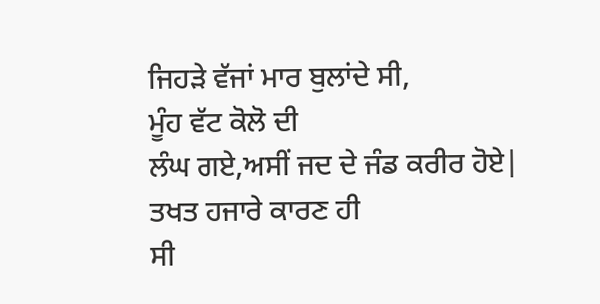ਜਿਹੜੇ ਵੱਜਾਂ ਮਾਰ ਬੁਲਾਂਦੇ ਸੀ,
ਮੂੰਹ ਵੱਟ ਕੋਲੋ ਦੀ
ਲੰਘ ਗਏ,ਅਸੀਂ ਜਦ ਦੇ ਜੰਡ ਕਰੀਰ ਹੋਏ|
ਤਖਤ ਹਜਾਰੇ ਕਾਰਣ ਹੀ
ਸੀ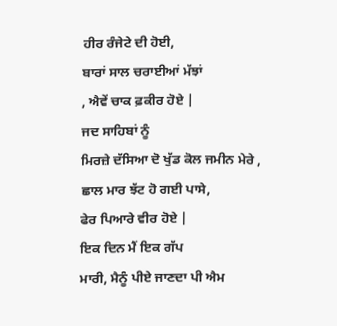ਹੀਰ ਰੰਜੇਟੇ ਦੀ ਹੋਈ,
ਬਾਰਾਂ ਸਾਲ ਚਰਾਈਆਂ ਮੱਝਾਂ
, ਐਵੇਂ ਚਾਕ ਫ਼ਕੀਰ ਹੋਏ |
ਜਦ ਸਾਹਿਬਾਂ ਨੂੰ
ਮਿਰਜ਼ੇ ਦੱਸਿਆ ਦੋ ਖੁੱਡ ਕੋਲ ਜਮੀਨ ਮੇਰੇ ,
ਛਾਲ ਮਾਰ ਝੱਟ ਹੋ ਗਈ ਪਾਸੇ,
ਫੇਰ ਪਿਆਰੇ ਵੀਰ ਹੋਏ |
ਇਕ ਦਿਨ ਮੈਂ ਇਕ ਗੱਪ
ਮਾਰੀ, ਮੈਨੂੰ ਪੀਏ ਜਾਣਦਾ ਪੀ ਐਮ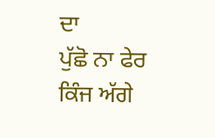ਦਾ
ਪੁੱਛੋ ਨਾ ਫੇਰ ਕਿੰਜ ਅੱਗੇ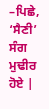–ਪਿਛੇ, ‘ਸੈਣੀ’ ਸੰਗ ਮੁਢੀਰ ਹੋਏ |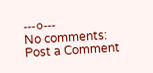---੦---
No comments:
Post a Comment